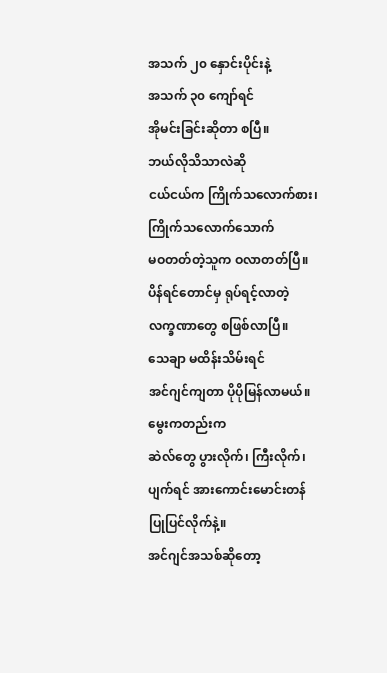အသက် ၂၀ နှောင်းပိုင်းနဲ့
အသက် ၃၀ ကျော်ရင်
အိုမင်းခြင်းဆိုတာ စပြီ။
ဘယ်လိုသိသာလဲဆို
ငယ်ငယ်က ကြိုက်သလောက်စား၊
ကြိုက်သလောက်သောက်
မဝတတ်တဲ့သူက ဝလာတတ်ပြီ။
ပိန်ရင်တောင်မှ ရုပ်ရင့်လာတဲ့
လက္ခဏာတွေ စဖြစ်လာပြီ။
သေချာ မထိန်းသိမ်းရင်
အင်ဂျင်ကျတာ ပိုပိုမြန်လာမယ်။
မွေးကတည်းက
ဆဲလ်တွေ ပွားလိုက်၊ ကြီးလိုက်၊
ပျက်ရင် အားကောင်းမောင်းတန်
ပြုပြင်လိုက်နဲ့။
အင်ဂျင်အသစ်ဆိုတော့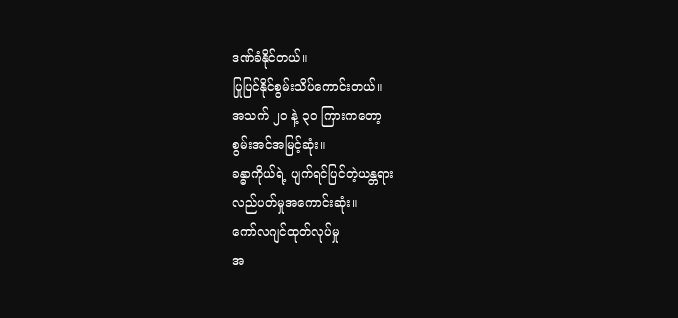ဒဏ်ခံနိုင်တယ်။
ပြုပြင်နိုင်စွမ်းသိပ်ကောင်းတယ်။
အသက် ၂၀ နဲ့ ၃၀ ကြားကတော့
စွမ်းအင်အမြင့်ဆုံး။
ခန္ဓာကိုယ်ရဲ့ ပျက်ရင်ပြင်တဲ့ယန္တရား
လည်ပတ်မှုအကောင်းဆုံး။
ကော်လဂျင်ထုတ်လုပ်မှု
အ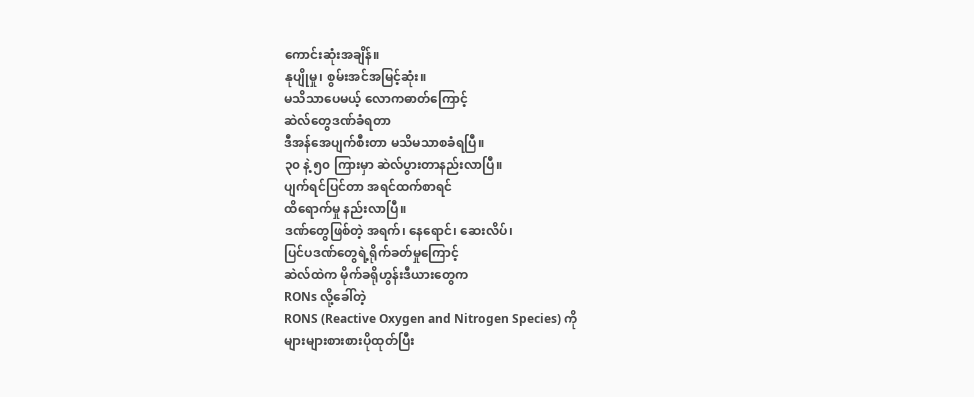ကောင်းဆုံးအချိန်။
နုပျိုမှု၊ စွမ်းအင်အမြင့်ဆုံး။
မသိသာပေမယ့် လောကဓာတ်ကြောင့်
ဆဲလ်တွေဒဏ်ခံရတာ
ဒီအန်အေပျက်စီးတာ မသိမသာစခံရပြီ။
၃၀ နဲ့ ၅၀ ကြားမှာ ဆဲလ်ပွားတာနည်းလာပြီ။
ပျက်ရင်ပြင်တာ အရင်ထက်စာရင်
ထိရောက်မှု နည်းလာပြီ။
ဒဏ်တွေဖြစ်တဲ့ အရက်၊ နေရောင်၊ ဆေးလိပ်၊
ပြင်ပဒဏ်တွေရဲ့ရိုက်ခတ်မှုကြောင့်
ဆဲလ်ထဲက မိုက်ခရိုဟွန်းဒီယားတွေက
RONs လို့ခေါ်တဲ့
RONS (Reactive Oxygen and Nitrogen Species) ကို
များများစားစားပိုထုတ်ပြီး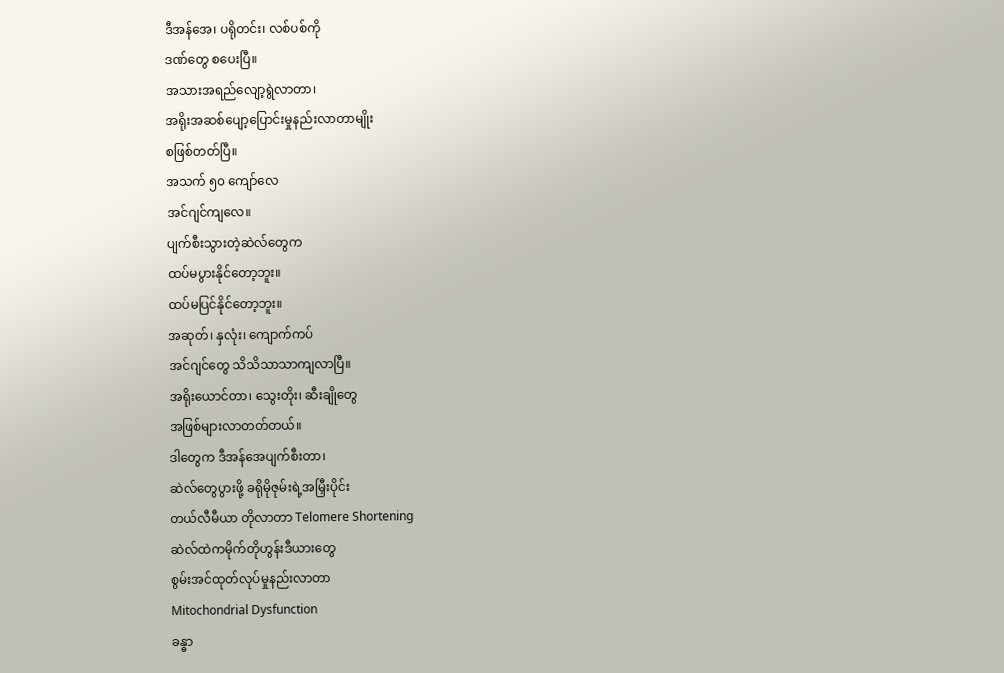ဒီအန်အေ၊ ပရိုတင်း၊ လစ်ပစ်ကို
ဒဏ်တွေ စပေးပြီ။
အသားအရည်လျော့ရွဲလာတာ၊
အရိုးအဆစ်ပျော့ပြောင်းမှုနည်းလာတာမျိုး
စဖြစ်တတ်ပြီ။
အသက် ၅၀ ကျော်လေ
အင်ဂျင်ကျလေ။
ပျက်စီးသွားတဲ့ဆဲလ်တွေက
ထပ်မပွားနိုင်တော့ဘူး။
ထပ်မပြင်နိုင်တော့ဘူး။
အဆုတ်၊ နှလုံး၊ ကျောက်ကပ်
အင်ဂျင်တွေ သိသိသာသာကျလာပြီ။
အရိုးယောင်တာ၊ သွေးတိုး၊ ဆီးချိုတွေ
အဖြစ်များလာတတ်တယ်။
ဒါတွေက ဒီအန်အေပျက်စီးတာ၊
ဆဲလ်တွေပွားဖို့ ခရိုမိုဇုမ်းရဲ့အမြှီးပိုင်း
တယ်လီမီယာ တိုလာတာ Telomere Shortening
ဆဲလ်ထဲကမိုက်တိုဟွန်းဒီယားတွေ
စွမ်းအင်ထုတ်လုပ်မှုနည်းလာတာ
Mitochondrial Dysfunction
ခန္ဓာ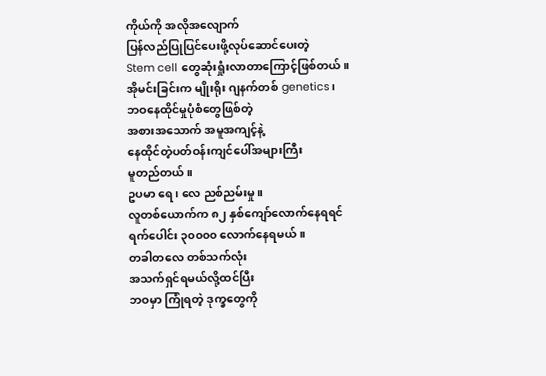ကိုယ်ကို အလိုအလျောက်
ပြန်လည်ပြုပြင်ပေးဖို့လုပ်ဆောင်ပေးတဲ့
Stem cell တွေဆုံးရှုံးလာတာကြောင့်ဖြစ်တယ်။
အိုမင်းခြင်းက မျိုးရိုး ဂျနက်တစ် genetics၊
ဘဝနေထိုင်မှုပုံစံတွေဖြစ်တဲ့
အစားအသောက် အမူအကျင့်နဲ့
နေထိုင်တဲ့ပတ်ဝန်းကျင်ပေါ်အများကြီး
မူတည်တယ်။
ဥပမာ ရေ၊ လေ ညစ်ညမ်းမှု။
လူတစ်ယောက်က ၈၂ နှစ်ကျော်လောက်နေရရင်
ရက်ပေါင်း ၃၀၀၀၀ လောက်နေရမယ်။
တခါတလေ တစ်သက်လုံး
အသက်ရှင်ရမယ်လို့ထင်ပြီး
ဘဝမှာ ကြုံရတဲ့ ဒုက္ခတွေကို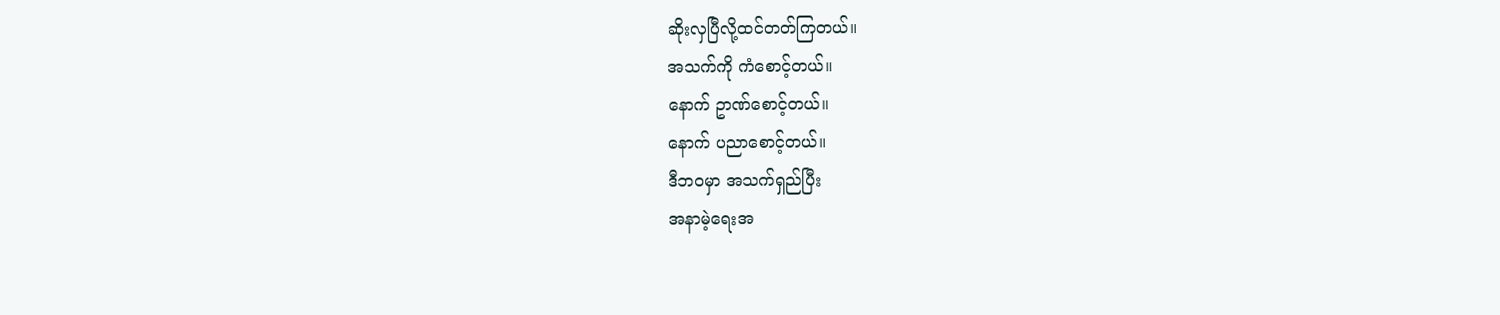ဆိုးလှပြီလို့ထင်တတ်ကြတယ်။
အသက်ကို ကံစောင့်တယ်။
နောက် ဥာဏ်စောင့်တယ်။
နောက် ပညာစောင့်တယ်။
ဒီဘဝမှာ အသက်ရှည်ပြီး
အနာမဲ့ရေးအ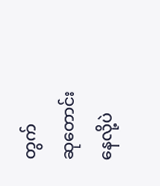တွက်
ဆုတောင်းနေလို့ပဲ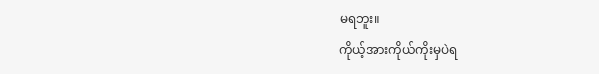မရဘူး။
ကိုယ့်အားကိုယ်ကိုးမှပဲရ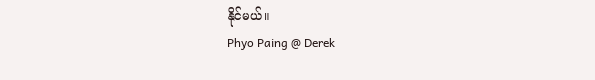နိုင်မယ်။
Phyo Paing @ Derek